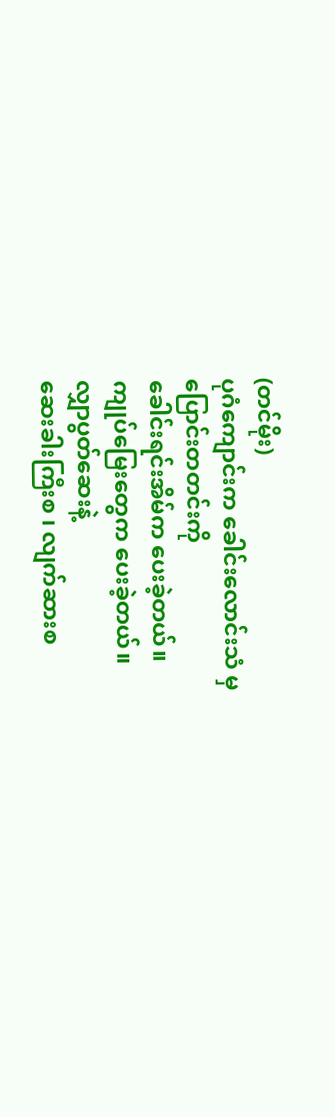(တင်မိုး)
ပုဂံကျောင်းက ခေါင်းလောင်းသံ မှ
ပြောင်းတတင်းကို
ခေါင်းရင်းအိမ်က ပေးခဲ့တယ်။
ကျုပ်မြေးတွေက ပေးခဲ့တယ်။
လျှာပွတ်ဆေးနဲ့
ဆေးခါးကြီးစ ၊ လျက်ဆားစ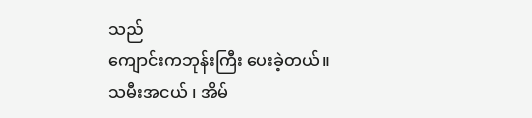သည်
ကျောင်းကဘုန်းကြီး ပေးခဲ့တယ်။
သမီးအငယ် ၊ အိမ်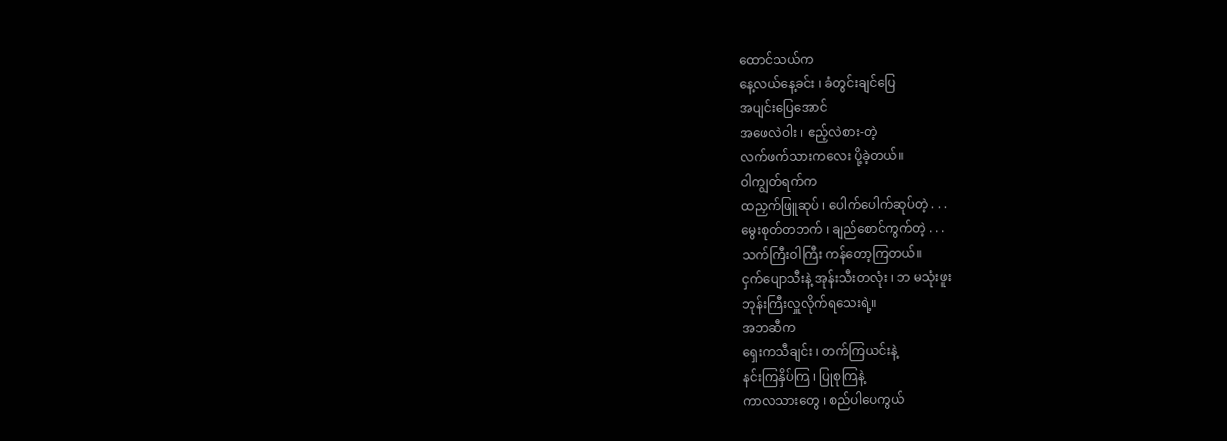ထောင်သယ်က
နေ့လယ်နေ့ခင်း ၊ ခံတွင်းချင်ပြေ
အပျင်းပြေအောင်
အဖေလဲဝါး ၊ ဧည့်လဲစား-တဲ့
လက်ဖက်သားကလေး ပို့ခဲ့တယ်။
ဝါကျွတ်ရက်က
ထညှက်ဖြူဆုပ် ၊ ပေါက်ပေါက်ဆုပ်တဲ့ . . .
မွေးစုတ်တဘက် ၊ ချည်စောင်ကွက်တဲ့ . . .
သက်ကြီးဝါကြီး ကန်တော့ကြတယ်။
ငှက်ပျောသီးနဲ့ အုန်းသီးတလုံး ၊ ဘ မသုံးဖူး
ဘုန်းကြီးလှူလိုက်ရသေးရဲ့။
အဘဆီက
ရှေးကသီချင်း ၊ တက်ကြယင်းနဲ့
နင်းကြနှိပ်ကြ ၊ ပြုစုကြနဲ့
ကာလသားတွေ ၊ စည်ပါပေကွယ်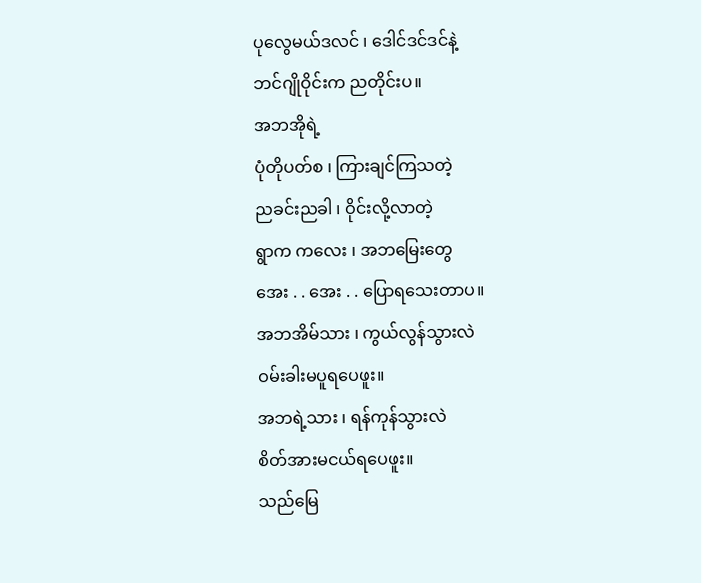ပုလွေမယ်ဒလင် ၊ ဒေါင်ဒင်ဒင်နဲ့
ဘင်ဂျိုဝိုင်းက ညတိုင်းပ။
အဘအိုရဲ့
ပုံတိုပတ်စ ၊ ကြားချင်ကြသတဲ့
ညခင်းညခါ ၊ ဝိုင်းလို့လာတဲ့
ရွာက ကလေး ၊ အဘမြေးတွေ
အေး . . အေး . . ပြောရသေးတာပ။
အဘအိမ်သား ၊ ကွယ်လွန်သွားလဲ
ဝမ်းခါးမပူရပေဖူး။
အဘရဲ့သား ၊ ရန်ကုန်သွားလဲ
စိတ်အားမငယ်ရပေဖူး။
သည်မြေ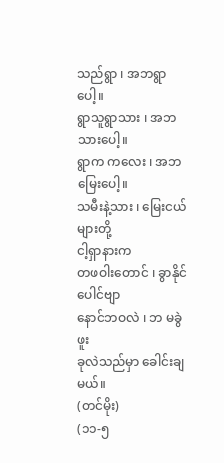သည်ရွာ ၊ အဘရွာပေါ့။
ရွာသူရွာသား ၊ အဘသားပေါ့။
ရွာက ကလေး ၊ အဘမြေးပေါ့။
သမီးနဲ့သား ၊ မြေးငယ်များတို့
ငါ့ရှာနားက
တဖဝါးတောင် ၊ ခွာနိုင်ပေါင်ဗျာ
နောင်ဘဝလဲ ၊ ဘ မခွဲဖူး
ခုလဲသည်မှာ ခေါင်းချမယ်။
(တင်မိုး)
(၁၁-၅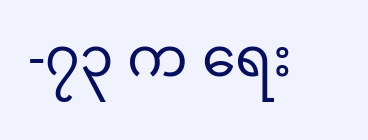-၇၃ က ရေး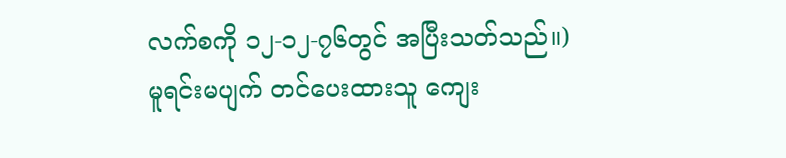လက်စကို ၁၂-၁၂-၇၆တွင် အပြီးသတ်သည်။)
မူရင်းမပျက် တင်ပေးထားသူ ကျေး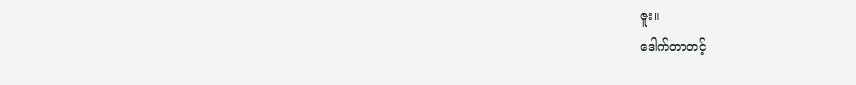ဇူး။
ဒေါက်တာတင့်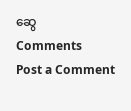ဆွေ
Comments
Post a Comment